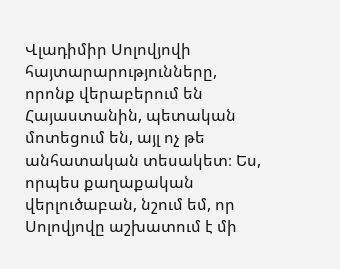Վլադիմիր Սոլովյովի հայտարարությունները, որոնք վերաբերում են Հայաստանին, պետական մոտեցում են, այլ ոչ թե անհատական տեսակետ։ Ես, որպես քաղաքական վերլուծաբան, նշում եմ, որ Սոլովյովը աշխատում է մի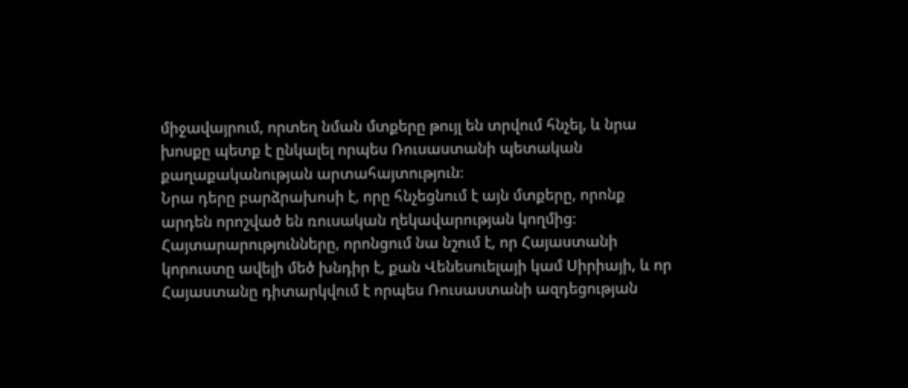միջավայրում, որտեղ նման մտքերը թույլ են տրվում հնչել, և նրա խոսքը պետք է ընկալել որպես Ռուսաստանի պետական քաղաքականության արտահայտություն։
Նրա դերը բարձրախոսի է, որը հնչեցնում է այն մտքերը, որոնք արդեն որոշված են ռուսական ղեկավարության կողմից։ Հայտարարությունները, որոնցում նա նշում է, որ Հայաստանի կորուստը ավելի մեծ խնդիր է, քան Վենեսուելայի կամ Սիրիայի, և որ Հայաստանը դիտարկվում է որպես Ռուսաստանի ազդեցության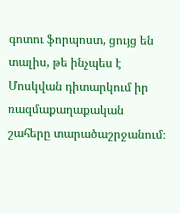գոտու ֆորպոստ, ցույց են տալիս, թե ինչպես է Մոսկվան դիտարկում իր ռազմաքաղաքական շահերը տարածաշրջանում։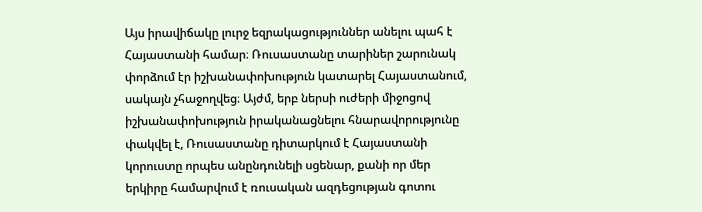Այս իրավիճակը լուրջ եզրակացություններ անելու պահ է Հայաստանի համար։ Ռուսաստանը տարիներ շարունակ փորձում էր իշխանափոխություն կատարել Հայաստանում, սակայն չհաջողվեց։ Այժմ, երբ ներսի ուժերի միջոցով իշխանափոխություն իրականացնելու հնարավորությունը փակվել է, Ռուսաստանը դիտարկում է Հայաստանի կորուստը որպես անընդունելի սցենար, քանի որ մեր երկիրը համարվում է ռուսական ազդեցության գոտու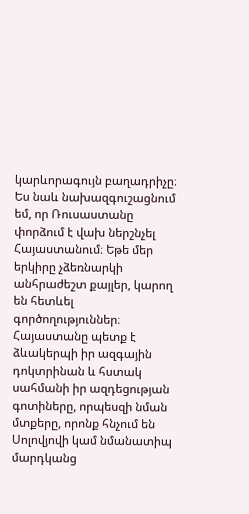կարևորագույն բաղադրիչը։
Ես նաև նախազգուշացնում եմ, որ Ռուսաստանը փորձում է վախ ներշնչել Հայաստանում։ Եթե մեր երկիրը չձեռնարկի անհրաժեշտ քայլեր, կարող են հետևել գործողություններ։ Հայաստանը պետք է ձևակերպի իր ազգային դոկտրինան և հստակ սահմանի իր ազդեցության գոտիները, որպեսզի նման մտքերը, որոնք հնչում են Սոլովյովի կամ նմանատիպ մարդկանց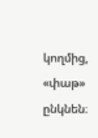կողմից, «փաթ» ընկնեն։